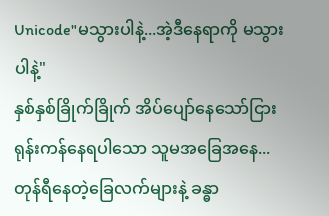Unicode"မသွားပါနဲ့...အဲ့ဒီနေရာကို မသွားပါနဲ့"
နှစ်နှစ်ခြိုက်ခြိုက် အိပ်ပျော်နေသော်ငြား
ရုန်းကန်နေရပါသော သူမအခြေအနေ...တုန်ရီနေတဲ့ခြေလက်များနဲ့ ခန္ဓာ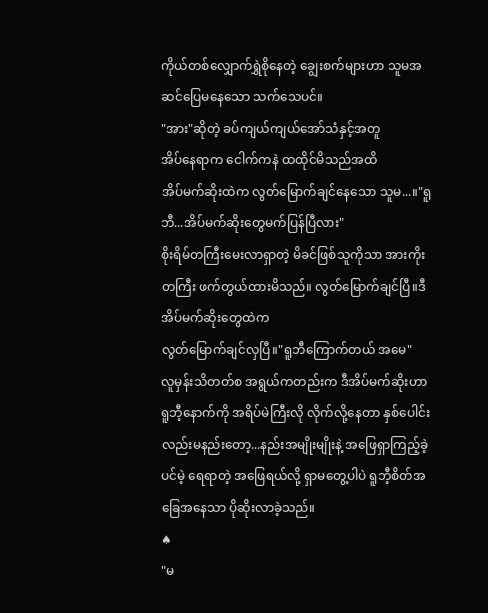ကိုယ်တစ်လျှောက်ရွှဲစိုနေတဲ့ ချွေးစက်များဟာ သူမအဆင်ပြေမနေသော သက်သေပင်။
"အား"ဆိုတဲ့ ခပ်ကျယ်ကျယ်အော်သံနှင့်အတူ
အိပ်နေရာက ငေါက်ကနဲ ထထိုင်မိသည်အထိ
အိပ်မက်ဆိုးထဲက လွတ်မြောက်ချင်နေသော သူမ...။"ရူဘီ...အိပ်မက်ဆိုးတွေမက်ပြန်ပြီလား"
စိုးရိမ်တကြီးမေးလာရှာတဲ့ မိခင်ဖြစ်သူကိုသာ အားကိုးတကြီး ဖက်တွယ်ထားမိသည်။ လွတ်မြောက်ချင်ပြီ။ဒီအိပ်မက်ဆိုးတွေထဲက
လွတ်မြောက်ချင်လှပြီ။"ရူဘီကြောက်တယ် အမေ"
လူမှန်းသိတတ်စ အရွယ်ကတည်းက ဒီအိပ်မက်ဆိုးဟာ ရူဘီ့နောက်ကို အရိပ်မဲကြီးလို လိုက်လို့နေတာ နှစ်ပေါင်းလည်းမနည်းတော့...နည်းအမျိုးမျိုးနဲ့ အဖြေရှာကြည့်ခဲ့ပင်မဲ့ ရေရာတဲ့ အဖြေရယ်လို့ ရှာမတွေ့ပါပဲ ရူဘီ့စိတ်အခြေအနေသာ ပိုဆိုးလာခဲ့သည်။
♠
"မ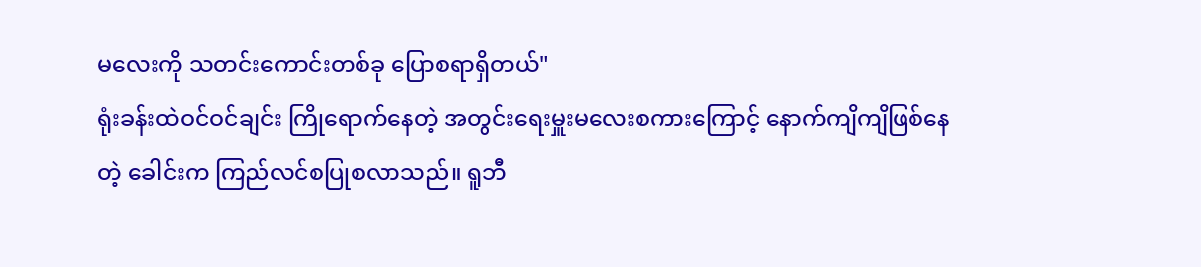မလေးကို သတင်းကောင်းတစ်ခု ပြောစရာရှိတယ်"
ရုံးခန်းထဲဝင်ဝင်ချင်း ကြိုရောက်နေတဲ့ အတွင်းရေးမှူးမလေးစကားကြောင့် နောက်ကျိကျိဖြစ်နေတဲ့ ခေါင်းက ကြည်လင်စပြုစလာသည်။ ရူဘီ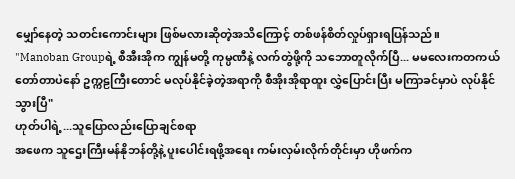မျှော်နေတဲ့ သတင်းကောင်းများ ဖြစ်မလားဆိုတဲ့အသိကြောင့် တစ်ဖန်စိတ်လှုပ်ရှားရပြန်သည်။
"Manoban Groupရဲ့ စီအီးအိုက ကျွန်မတို့ ကုမ္ပဏီနဲ့ လက်တွဲဖို့ကို သဘောတူလိုက်ပြီ... မမလေးကတကယ်တော်တာပဲနော် ဥက္ကဠကြီးတောင် မလုပ်နိုင်ခဲ့တဲ့အရာကို စီအိုးအိုရာထူး လွှဲပြောင်းပြီး မကြာခင်မှာပဲ လုပ်နိုင်သွားပြီ"
ဟုတ်ပါရဲ့...သူပြောလည်းပြောချင်စရာ
အဖေက သူဌေးကြီးမန်နိုဘန်တို့နဲ့ ပူးပေါင်းရဖို့အရေး ကမ်းလှမ်းလိုက်တိုင်းမှာ ဟိုဖက်က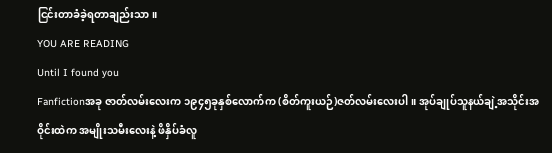ငြင်းတာခံခဲ့ရတာချည်းသာ။
YOU ARE READING
Until I found you
Fanfictionအခု ဇာတ်လမ်းလေးက ၁၉၄၅ခုနှစ်လောက်က (စိတ်ကူးယဉ်)ဇတ်လမ်းလေးပါ။ အုပ်ချုပ်သူနယ်ချဲ့အသိုင်းအဝိုင်းထဲက အမျိုးသမီးလေးနဲ့ ဖိနှိပ်ခံလူ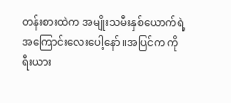တန်းစားထဲက အမျိုးသမီးနှစ်ယောက်ရဲ့ အကြောင်းလေးပေါ့နော်။အပြင်က ကိုရီးယား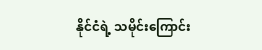နိုင်ငံရဲ့ သမိုင်းကြောင်း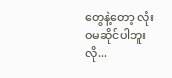တွေနဲ့တော့ လုံးဝမဆိုင်ပါဘူးလို...